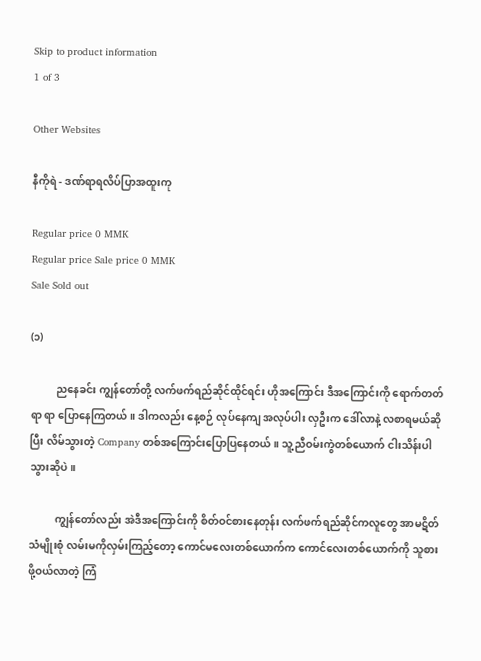Skip to product information
1 of 3

Other Websites

နီကိုရဲ - ဒဏ်ရာရလိပ်ပြာအထူးကု

Regular price 0 MMK
Regular price Sale price 0 MMK
Sale Sold out

(၁)

          ညနေခင်း ကျွန်တော်တို့ လက်ဖက်ရည်ဆိုင်ထိုင်ရင်း ဟိုအကြောင်း ဒီအကြောင်းကို ရောက်တတ်ရာ ရာ ပြောနေကြတယ်။ ဒါကလည်း နေ့စဉ် လုပ်နေကျ အလုပ်ပါး လှဦးက ဒေါ်လာနဲ့ လစာရမယ်ဆိုပြီး လိမ်သွားတဲ့ Company တစ်အကြောင်းပြောပြနေတယ်။ သူ့ညီဝမ်းကွဲတစ်ယောက် ငါးသိန်းပါ သွားဆိုပဲ။

          ကျွန်တော်လည်း အဲဒီအကြောင်းကို စိတ်ဝင်စားနေတုန်း လက်ဖက်ရည်ဆိုင်ကလူတွေ အာမဋိတ် သံမျိုးစုံ လမ်းမကိုလှမ်းကြည့်တော့ ကောင်မလေးတစ်ယောက်က ကောင်လေးတစ်ယောက်ကို သူစားဖို့ဝယ်လာတဲ့ ကြံ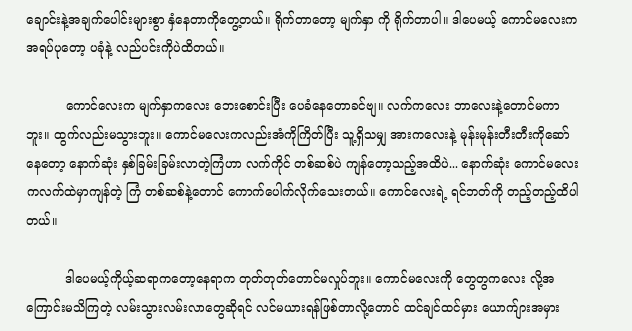ချောင်းနဲ့အချက်ပေါင်းများစွာ နှံနေတာကိုတွေ့တယ်။ ရိုက်တာတော့ မျက်နှာ ကို ရိုက်တာပါ။ ဒါပေမယ့် ကောင်မလေးက အရပ်ပုတော့ ပခုံနဲ့ လည်ပင်းကိုပဲထိတယ်။

          ကောင်လေးက မျက်နှာကလေး ဘေးစောင်းပြီး ပေခံနေတောခင်ဗျ။ လက်ကလေး ဘာလေးနဲ့တောင်မကာဘူး။ ထွက်လည်းမသွားဘူး။ ကောင်မလေးကလည်းအံကိုကြိတ်ပြီး သူ့ရှိသမျှ အားကလေးနဲ့ မုန်းမုန်းတီးတီးကိုဆော်နေတော့ နောက်ဆုံး နှစ်ခြမ်းခြမ်းလာတဲ့ကြံဟာ လက်ကိုင် တစ်ဆစ်ပဲ ကျန်တော့သည့်အထိပဲ... နောက်ဆုံး ကောင်မလေးကလက်ထဲမှာကျန်တဲ့ ကြံ တစ်ဆစ်နဲ့တောင် ကောက်ပေါက်လိုက်သေးတယ်။ ကောင်လေးရဲ့ ရင်ဘတ်ကို တည့်တည့်ထိပါတယ်။

          ဒါပေမယ့်ကိုယ့်ဆရာကတော့နေရာက တုတ်တုတ်တောင်မလှုပ်ဘူး။ ကောင်မလေးကို တွေတွကလေး လို့အကြောင်းမသိကြတဲ့ လမ်းသွားလမ်းလာတွေဆိုရင် လင်မယားရန်ဖြစ်တာလို့တောင် ထင်ချင်ထင်မှား ယောက်ျားအမှား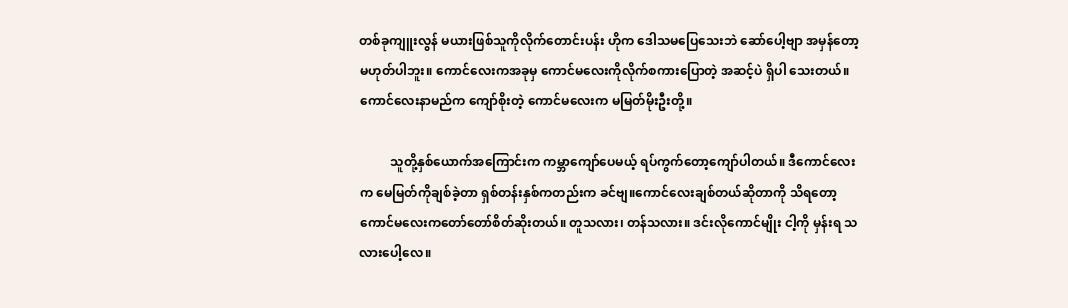တစ်ခုကျူးလွန် မယားဖြစ်သူကိုလိုက်တောင်းပန်း ဟိုက ဒေါသမပြေသေးဘဲ ဆော်ပေါ့ဗျာ အမှန်တော့ မဟုတ်ပါဘူး။ ကောင်လေးကအခုမှ ကောင်မလေးကိုလိုက်စကားပြောတဲ့ အဆင့်ပဲ ရှိပါ သေးတယ်။ ကောင်လေးနာမည်က ကျော်စိုးတဲ့ ကောင်မလေးက မမြတ်မိုးဦးတို့။

          သူတို့နှစ်ယောက်အကြောင်းက ကမ္ဘာကျော်ပေမယ့် ရပ်ကွက်တော့ကျော်ပါတယ်။ ဒီကောင်လေး က မေမြတ်ကိုချစ်ခဲ့တာ ရှစ်တန်းနှစ်ကတည်းက ခင်ဗျ။ကောင်လေးချစ်တယ်ဆိုတာကို သိရတော့ ကောင်မလေးကတော်တော်စိတ်ဆိုးတယ်။ တူသလား၊ တန်သလား။ ဒင်းလိုကောင်မျိုး ငါ့ကို မှန်းရ သလားပေါ့လေ။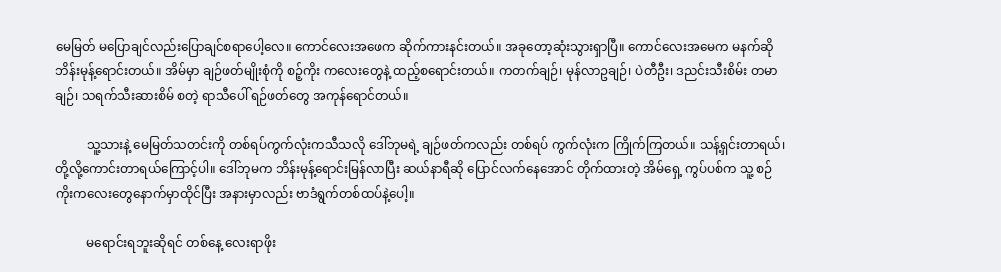မေမြတ် မပြောချင်လည်းပြောချင်စရာပေါ့လေ။ ကောင်လေးအဖေက ဆိုက်ကားနင်းတယ်။ အခုတော့ဆုံးသွားရှာပြီ။ ကောင်လေးအမေက မနက်ဆိုဘိန်းမုန့်ရောင်းတယ်။ အိမ်မှာ ချဉ်ဖတ်မျိုးစုံကို စဉ့်ကိုး ကလေးတွေနဲ့ ထည့်စရောင်းတယ်။ ကတက်ချဉ်၊ မုန်လာဥချဉ်၊ ပဲတီဦး၊ ဒညင်းသီးစိမ်း တမာချဉ်၊ သရက်သီးဆားစိမ် စတဲ့ ရာသီပေါ် ရဉ်ဖတ်တွေ အကုန်ရောင်တယ်။

          သူ့သားနဲ့ မေမြတ်သတင်းကို တစ်ရပ်ကွက်လုံးကသီသလို ဒေါ်ဘုမရဲ့ ချဉ်ဖတ်ကလည်း တစ်ရပ် ကွက်လုံးက ကြိုက်ကြတယ်။ သန့်ရှင်းတာရယ်၊ တို့လို့ကောင်းတာရယ်ကြောင့်ပါ။ ဒေါ်ဘုမက ဘိန်းမုန့်ရောင်းမြန်လာပြီး ဆယ်နာရီဆို ပြောင်လက်နေအောင် တိုက်ထားတဲ့ အိမ်ရှေ့ ကွပ်ပစ်က သူ့ စဉ်ကိုးကလေးတွေနောက်မှာထိုင်ပြီး အနားမှာလည်း ဗာဒံရွက်တစ်ထပ်နဲ့ပေါ့။

          မရောင်းရဘူးဆိုရင် တစ်နေ့ လေးရာဖိုး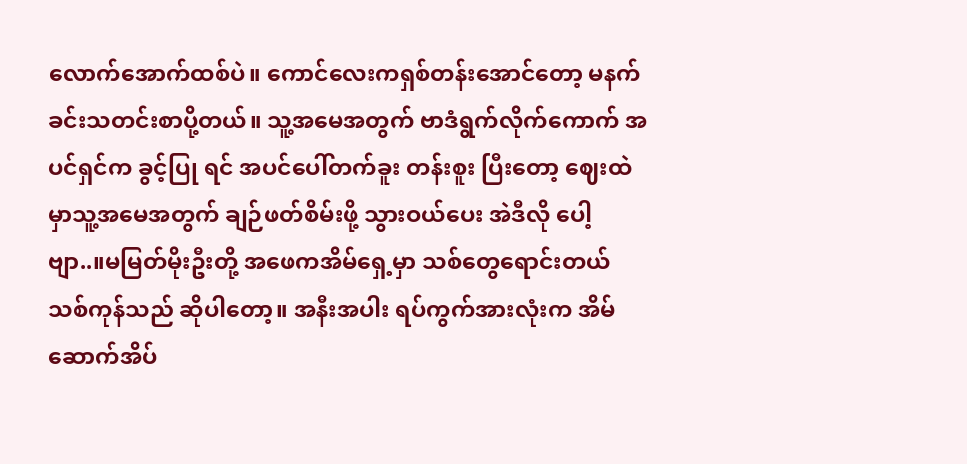လောက်အောက်ထစ်ပဲ။ ကောင်လေးကရှစ်တန်းအောင်တော့ မနက်ခင်းသတင်းစာပို့တယ်။ သူ့အမေအတွက် ဗာဒံရွက်လိုက်ကောက် အပင်ရှင်က ခွင့်ပြု ရင် အပင်ပေါ်တက်ခူး တန်းစူး ပြီးတော့ ဈေးထဲမှာသူ့အမေအတွက် ချဉ်ဖတ်စိမ်းဖို့ သွားဝယ်ပေး အဲဒီလို ပေါ့ဗျာ..။မမြတ်မိုးဦးတို့ အဖေကအိမ်ရှေ့မှာ သစ်တွေရောင်းတယ် သစ်ကုန်သည် ဆိုပါတော့။ အနီးအပါး ရပ်ကွက်အားလုံးက အိမ်ဆောက်အိပ်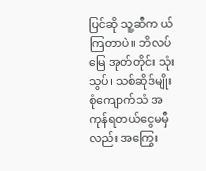ပြင်ဆို သူ့ဆီက ယ်ကြတာပဲ။ ဘိလပ်မြေ အုတ်တိုင်း သုံးသွပ်၊ သစ်ဆိုဒ်မျိုးစုံကျောက်သံ အကုန်ရတယ်ငွေမမှီလည်း အကြွေး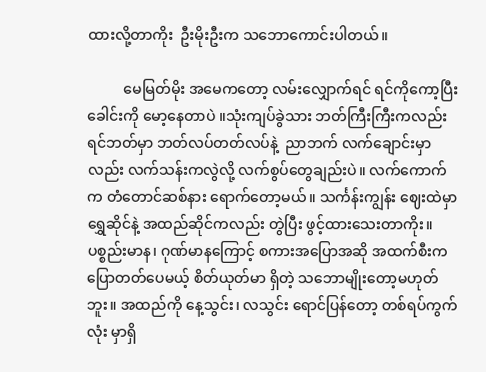ထားလို့တာကိုး  ဦးမိုးဦးက သဘောကောင်းပါတယ်။

          မေမြတ်မိုး အမေကတော့ လမ်းလျှောက်ရင် ရင်ကိုကော့ပြီး ခေါင်းကို မော့နေတာပဲ ။သုံးကျပ်ခွဲသား ဘတ်ကြီးကြီးကလည်း ရင်ဘတ်မှာ ဘတ်လပ်တတ်လပ်နဲ့  ညာဘက် လက်ချောင်းမှာလည်း လက်သန်းကလွဲလို့ လက်စွပ်တွေချည်းပဲ။ လက်ကောက်က တံတောင်ဆစ်နား ရောက်တော့မယ်။ သင်္ကန်းကျွန်း ဈေးထဲမှာ ရွှေဆိုင်နဲ့ အထည်ဆိုင်ကလည်း တွဲပြီး ဖွင့်ထားသေးတာကိုး။ ပစ္စည်းမာန၊ ဂုဏ်မာနကြောင့် စကားအပြောအဆို အထက်စီးက ပြောတတ်ပေမယ့် စိတ်ယုတ်မာ ရှိတဲ့ သဘောမျိုးတော့မဟုတ်ဘူး။ အထည်ကို နေ့သွင်း၊ လသွင်း ရောင်ပြန်တော့ တစ်ရပ်ကွက်လုံး မှာရှိ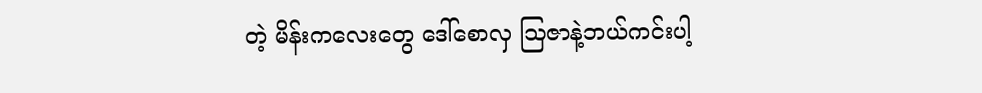တဲ့ မိန်းကလေးတွေ ဒေါ်စောလှ ဩဇာနဲ့ဘယ်ကင်းပါ့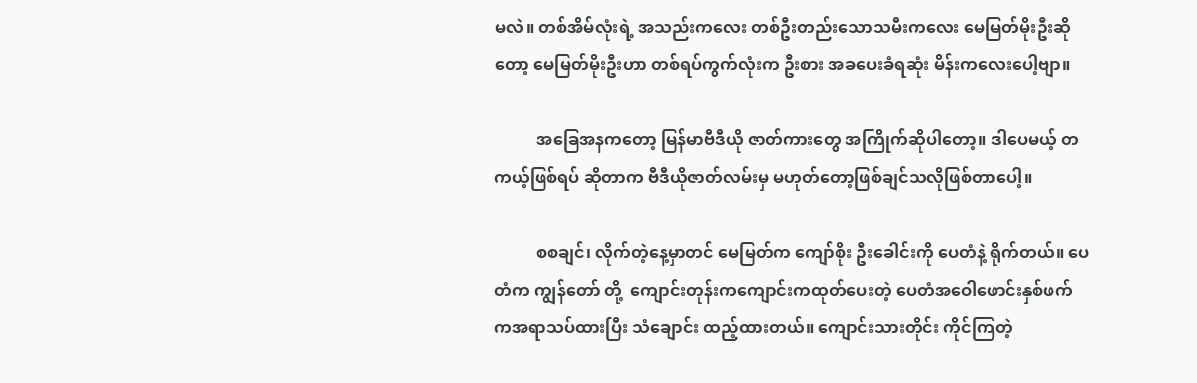မလဲ။ တစ်အိမ်လုံးရဲ့ အသည်းကလေး တစ်ဦးတည်းသောသမီးကလေး မေမြတ်မိုးဦးဆိုတော့ မေမြတ်မိုးဦးဟာ တစ်ရပ်ကွက်လုံးက ဦးစား အခပေးခံရဆုံး မိန်းကလေးပေါ့ဗျာ။

          အ‌ခြေအနကတော့ မြန်မာဗီဒီယို ဇာတ်ကားတွေ အကြိုက်ဆိုပါတော့။ ဒါပေမယ့် တကယ့်ဖြစ်ရပ် ဆိုတာက ဗီဒီယိုဇာတ်လမ်းမှ မဟုတ်တော့ဖြစ်ချင်သလိုဖြစ်တာပေါ့။

          စစချင်၊ လိုက်တဲ့နေ့မှာတင် မေမြတ်က ကျော်စိုး ဦးခေါင်းကို ပေတံနဲ့ ရိုက်တယ်။ ပေတံက ကျွန်တော် တို့  ကျောင်းတုန်းကကျောင်းကထုတ်ပေးတဲ့ ပေတံအဝေါဖောင်းနှစ်ဖက်ကအရာသပ်ထားပြီး သံချောင်း ထည့်ထားတယ်။ ကျောင်းသားတိုင်း ကိုင်ကြတဲ့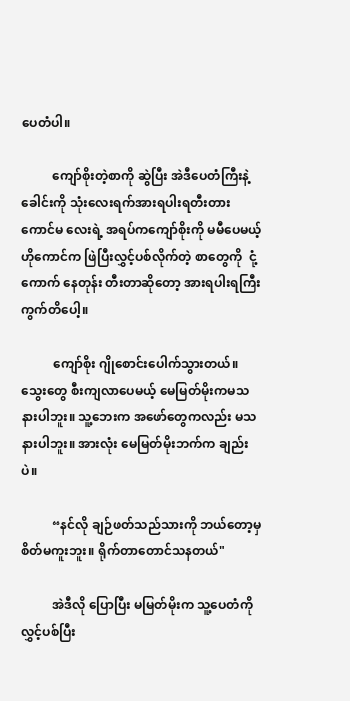ပေတံပါ။

          ကျော်စိုးတဲ့စာကို ဆွဲပြီး အဲဒီပေတံကြီးနဲ့ ခေါင်းကို သုံးလေးရက်အားရပါးရတီးတား ကောင်မ လေးရဲ့ အရပ်ကကျော်စိုးကို မမီပေမယ့် ဟိုကောင်က ဖြဲပြီးလွှင့်ပစ်လိုက်တဲ့ စာတွေကို  ငုံ့ကောက် နေတုန်း တီးတာဆိုတော့ အားရပါးရကြီးကွက်တိပေါ့။

          ကျော်စိုး ဂျိုစောင်းပေါက်သွားတယ်။ သွေးတွေ စီးကျလာပေမယ့် မေမြတ်မိုးကမသနားပါဘူး။ သူ့ဘေးက အဖော်တွေကလည်း မသနားပါဘူး။ အားလုံး မေမြတ်မိုးဘက်က ချည်းပဲ။

          “နင်လို ချဉ်ဖတ်သည်သားကို ဘယ်တော့မှ စိတ်မကူးဘူး။ ရိုက်တာတောင်သနတယ်"

          အဲဒီလို ပြောပြီး မမြတ်မိုးက သူ့ပေတံကို လွှင့်ပစ်ပြီး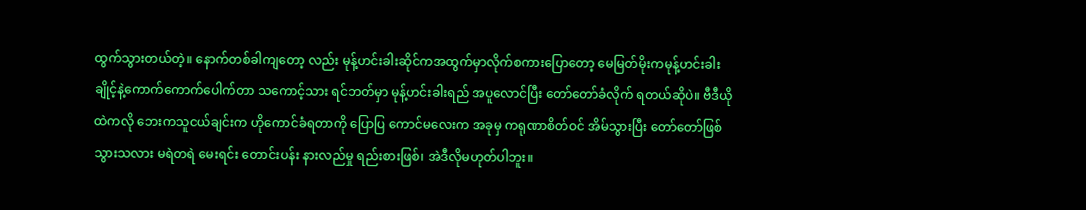ထွက်သွားတယ်တဲ့။ နောက်တစ်ခါကျတော့ လည်း မုန့်ဟင်းခါးဆိုင်ကအထွက်မှာလိုက်စကားပြောတော့ မေမြတ်မိုးကမုန့်ဟင်းခါး ချိုင့်နဲ့ကောက်ကောက်ပေါက်တာ သကောင့်သား ရင်ဘတ်မှာ မုန့်ဟင်းခါးရည် အပူလောင်ပြီး တော်တော်ခံလိုက် ရတယ်ဆိုပဲ။ ဗီဒီယိုထဲကလို ဘေးကသူငယ်ချင်းက ဟိုကောင်ခံရတာကို ပြောပြ ကောင်မလေးက အခုမှ ကရုဏာစိတ်ဝင် အိမ်သွားပြီး တော်တော်ဖြစ်သွားသလား မရဲတရဲ မေးရင်း တောင်းပန်း နားလည်မှု ရည်းစားဖြစ်၊ အဲဒီလိုမဟုတ်ပါဘူး။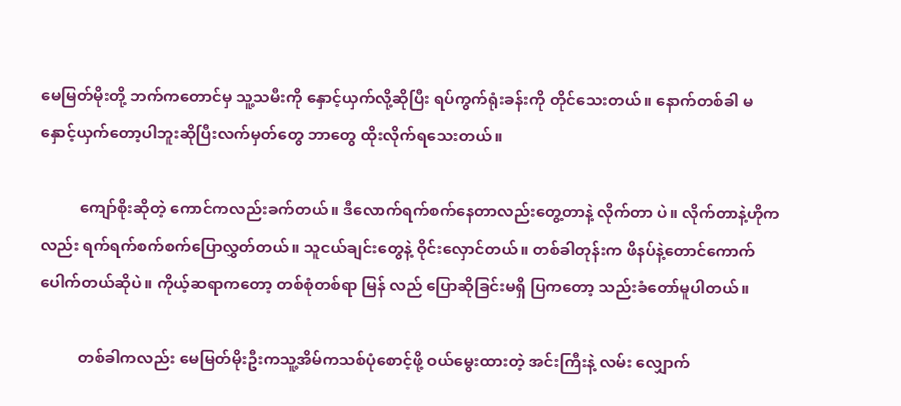မေမြတ်မိုးတို့ ဘက်ကတောင်မှ သူ့သမီးကို နှောင့်ယှက်လို့ဆိုပြီး ရပ်ကွက်ရုံးခန်းကို တိုင်သေးတယ်။ နောက်တစ်ခါ မနှောင့်ယှက်တော့ပါဘူးဆိုပြီးလက်မှတ်တွေ ဘာတွေ ထိုးလိုက်ရသေးတယ်။

          ကျော်စိုးဆိုတဲ့ ကောင်ကလည်းခက်တယ်။ ဒီလောက်ရက်စက်နေတာလည်းတွေ့တာနဲ့ လိုက်တာ ပဲ။ လိုက်တာနဲ့ဟိုကလည်း ရက်ရက်စက်စက်ပြောလွှတ်တယ်။ သူငယ်ချင်းတွေနဲ့ ဝိုင်းလှောင်တယ်။ တစ်ခါတုန်းက ဖိနပ်နဲ့တောင်ကောက်ပေါက်တယ်ဆိုပဲ။ ကိုယ့်ဆရာကတော့ တစ်စုံတစ်ရာ မြန် လည် ပြောဆိုခြင်းမရှိ ပြကတော့ သည်းခံတော်မူပါတယ်။

          တစ်ခါကလည်း မေမြတ်မိုးဦးကသူ့အိမ်ကသစ်ပုံစောင့်ဖို့ ဝယ်မွေးထားတဲ့ အင်းကြီးနဲ့ လမ်း လျှောက်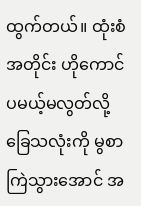ထွက်တယ်။ ထုံးစံအတိုင်း ဟိုကောင်ပမယ့်မလွတ်လို့ ခြေသလုံးကို မွစာကြဲသွားအောင် အ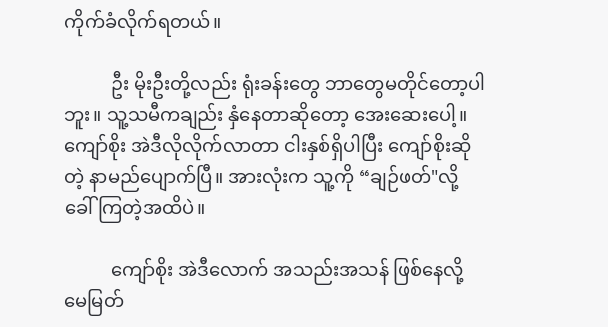ကိုက်ခံလိုက်ရတယ်။

          ဦး မိုးဦးတို့လည်း ရုံးခန်းတွေ ဘာတွေမတိုင်တော့ပါဘူး။ သူ့သမီကချည်း နှံနေတာဆိုတော့ အေးဆေးပေါ့။ ကျော်စိုး အဲဒီလိုလိုက်လာတာ ငါးနှစ်ရှိပါပြီး ကျော်စိုးဆိုတဲ့ နာမည်ပျောက်ပြီ။ အားလုံးက သူ့ကို “ချဉ်ဖတ်"လို့ ခေါ်ကြတဲ့အထိပဲ။

          ကျော်စိုး အဲဒီလောက် အသည်းအသန် ဖြစ်နေလို့ မေမြတ်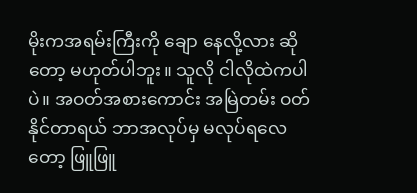မိုးကအရမ်းကြီးကို ချော နေလို့လား ဆိုတော့ မဟုတ်ပါဘူး။ သူလို ငါလိုထဲကပါပဲ။ အဝတ်အစားကောင်း အမြဲတမ်း ဝတ်နိုင်တာရယ် ဘာအလုပ်မှ မလုပ်ရလေတော့ ဖြူဖြူ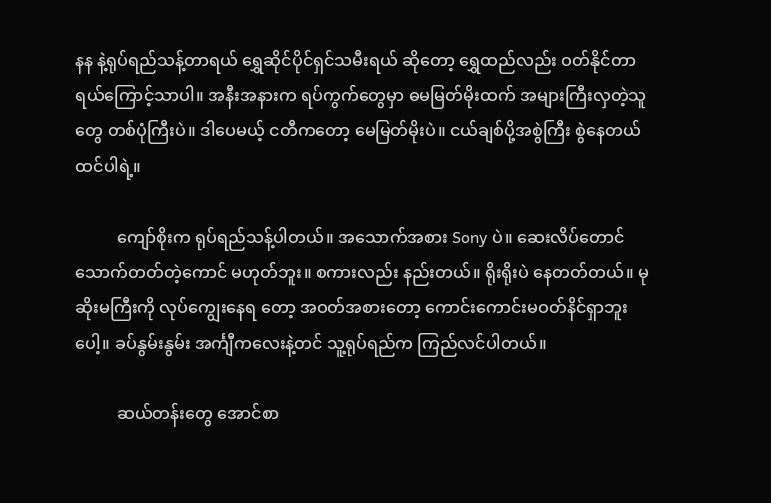နန နဲ့ရုပ်ရည်သန့်တာရယ် ရွှေဆိုင်ပိုင်ရှင်သမီးရယ် ဆိုတော့ ရွှေထည်လည်း ဝတ်နိုင်တာရယ်ကြောင့်သာပါ။ အနီးအနားက ရပ်ကွက်တွေမှာ ဓမမြတ်မိုးထက် အများကြီးလှတဲ့သူတွေ တစ်ပုံကြီးပဲ။ ဒါပေမယ့် ငတီကတော့ မေမြတ်မိုးပဲ။ ငယ်ချစ်ပို့အစွဲကြီး စွဲနေတယ် ထင်ပါရဲ့။

          ကျော်စိုးက ရုပ်ရည်သန့်ပါတယ်။ အသောက်အစား Sony ပဲ။ ဆေးလိပ်တောင်သောက်တတ်တဲ့ကောင် မဟုတ်ဘူး။ စကားလည်း နည်းတယ်။ ရိုးရိုးပဲ နေတတ်တယ်။ မုဆိုးမကြီးကို လုပ်ကျွေးနေရ တော့ အဝတ်အစားတော့ ကောင်းကောင်းမဝတ်နိင်ရှာဘူးပေါ့။ ခပ်နွမ်းနွမ်း အင်္ကျီကလေးနဲ့တင် သူ့ရုပ်ရည်က ကြည်လင်ပါတယ်။

          ဆယ်တန်းတွေ အောင်စာ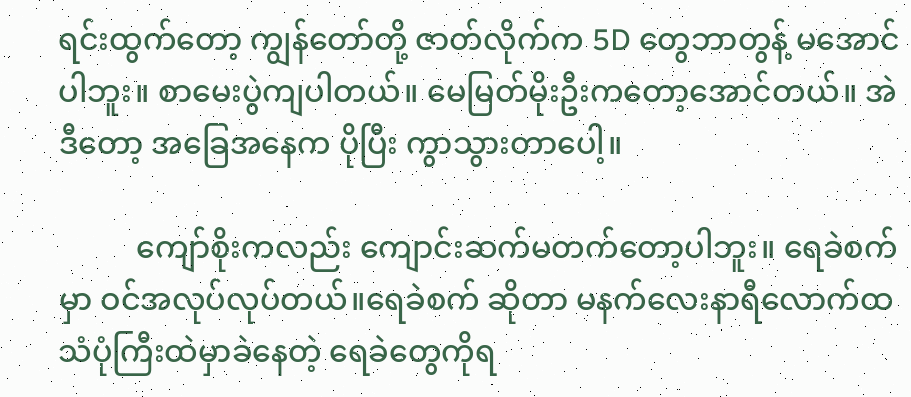ရင်းထွက်တော့ ကျွန်တော်တို့ ဇာတ်လိုက်က 5D တွေဘာတွန့် မအောင် ပါဘူး။ စာမေးပွဲကျပါတယ်။ မေမြတ်မိုးဦးကတော့အောင်တယ်။ အဲဒီတော့ အခြေအနေက ပိုပြီး ကွာသွားတာပေါ့။

          ကျော်စိုးကလည်း ကျောင်းဆက်မတက်တော့ပါဘူး။ ရေခဲစက်မှာ ဝင်အလုပ်လုပ်တယ်။ရေခဲစက် ဆိုတာ မနက်လေးနာရီလောက်ထ သံပုံကြီးထဲမှာခဲနေတဲ့ ရေခဲတွေကိုရ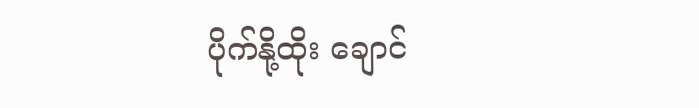ပိုက်နို့ထိုး ချောင်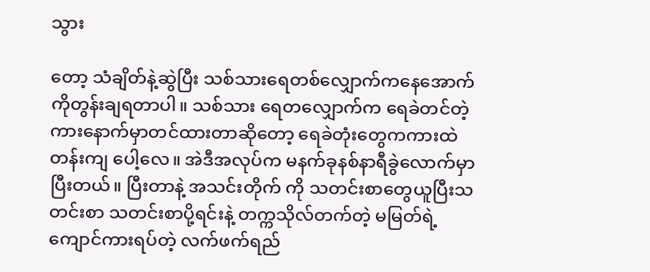သွား

တော့ သံချိတ်နဲ့ဆွဲပြီး သစ်သားရေတစ်လျှောက်ကနေအောက်ကိုတွန်းချရတာပါ။ သစ်သား ရေတလျှောက်က ရေခဲတင်တဲ့ကားနောက်မှာတင်ထားတာဆိုတော့ ရေခဲတုံးတွေကကားထဲ တန်းကျ ပေါ့လေ။ အဲဒီအလုပ်က မနက်ခုနစ်နာရီခွဲလောက်မှာပြီးတယ်။ ပြီးတာနဲ့ အသင်းတိုက် ကို သတင်းစာတွေယူပြီးသတင်းစာ သတင်းစာပို့ရင်းနဲ့ တက္ကသိုလ်တက်တဲ့ မမြတ်ရဲ့ ကျောင်ကားရပ်တဲ့ လက်ဖက်ရည်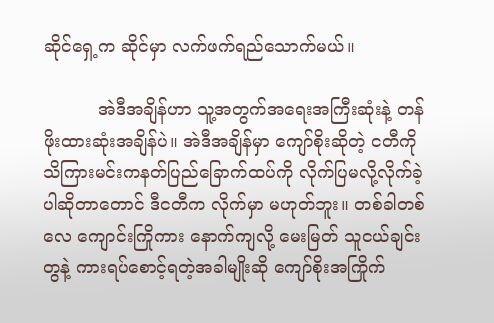ဆိုင်ရှေ့က ဆိုင်မှာ လက်ဖက်ရည်သောက်မယ်။

          အဲဒီအချိန်ဟာ သူ့အတွက်အရေးအကြီးဆုံးနဲ့ တန်ဖိုးထားဆုံးအချိန်ပဲ။ အဲဒီအချိန်မှာ ကျော်စိုးဆိုတဲ့ ငတီကို သိကြားမင်းကနတ်ပြည်ခြောက်ထပ်ကို လိုက်ပြမလို့လိုက်ခဲ့ပါဆိုတာတောင် ဒီငတီက လိုက်မှာ မဟုတ်ဘူး။ တစ်ခါတစ်လေ ကျောင်းကြိုကား နောက်ကျလို့ မေးမြတ် သူငယ်ချင်းတွနဲ့ ကားရပ်စောင့်ရတဲ့အခါမျိုးဆို ကျော်စိုးအကြိုက်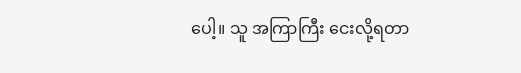ပေါ့။ သူ အကြာကြီး ငေးလို့ရတာ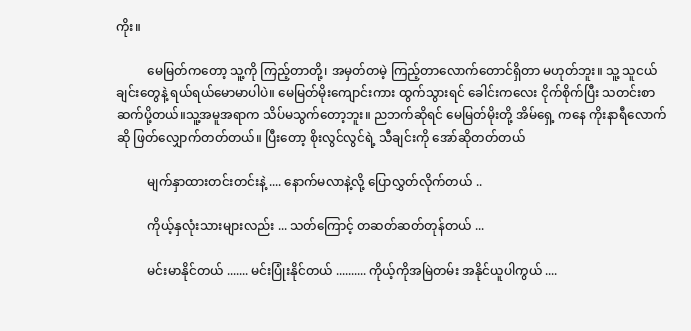ကိုး။

          မေမြတ်ကတော့ သူ့ကို ကြည့်တာတို့၊ အမှတ်တမဲ့ ကြည့်တာလောက်တောင်ရှိတာ မဟုတ်ဘူး။ သူ့ သူငယ်ချင်းတွေနဲ့ ရယ်ရယ်မောမာပါပဲ။ မေမြတ်မိုးကျောင်းကား ထွက်သွားရင် ခေါင်းကလေး ငိုက်စိုက်ပြီး သတင်းစာ ဆက်ပို့တယ်။သူ့အမူအရာက သိပ်မသွက်တော့ဘူး။ ညဘက်ဆိုရင် မေမြတ်မိုးတို့ အိမ်ရှေ့ ကနေ ကိုးနာရီလောက်ဆို ဖြတ်လျှောက်တတ်တယ်။ ပြီးတော့ စိုးလွင်လွင်ရဲ့ သီချင်းကို အော်ဆိုတတ်တယ်

          မျက်နှာထားတင်းတင်းနဲ့ .... နောက်မလာနဲ့လို့ ပြောလွှတ်လိုက်တယ် ..

          ကိုယ့်နှလုံးသားများလည်း ... သတ်ကြောင့် တဆတ်ဆတ်တုန်တယ် ...

          မင်းမာနိုင်တယ် ....... မင်းပြုံးနိုင်တယ် .......... ကိုယ့်ကိုအမြဲတမ်း အနိုင်ယူပါကွယ် ....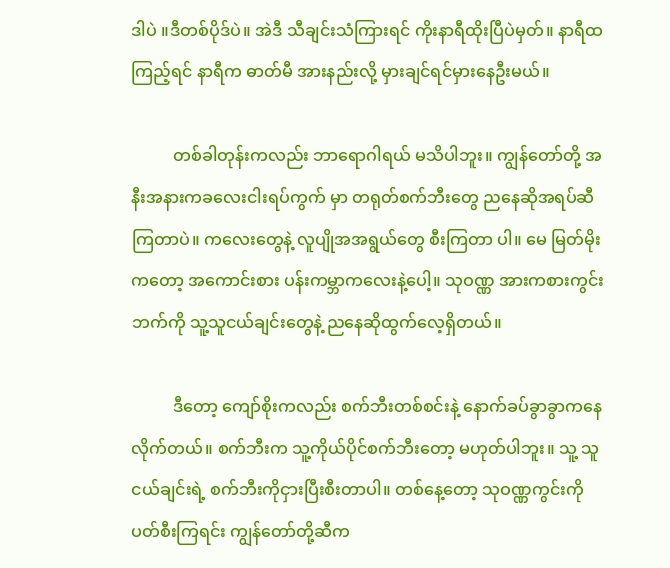ဒါပဲ ။ဒီတစ်ပိုဒ်ပဲ။ အဲဒီ သီချင်းသံကြားရင် ကိုးနာရီထိုးပြီပဲမှတ်။ နာရီထကြည့်ရင် နာရီက ဓာတ်မီ အားနည်းလို့ မှားချင်ရင်မှားနေဦးမယ်။

          တစ်ခါတုန်းကလည်း ဘာရောဂါရယ် မသိပါဘူး။ ကျွန်တော်တို့ အနီးအနားကခလေးငါးရပ်ကွက် မှာ တရုတ်စက်ဘီးတွေ ညနေဆိုအရပ်ဆီကြတာပဲ။ ကလေးတွေနဲ့ လူပျိုအအရွယ်တွေ စီးကြတာ ပါ။ မေ မြတ်မိုးကတော့ အကောင်းစား ပန်းကမ္ဘာကလေးနဲ့ပေါ့။ သုဝဏ္ဏ အားကစားကွင်းဘက်ကို သူ့သူငယ်ချင်းတွေနဲ့ ညနေဆိုထွက်လေ့ရှိတယ်။

          ဒီတော့ ကျော်စိုးကလည်း စက်ဘီးတစ်စင်းနဲ့ နောက်ခပ်ခွာခွာကနေ လိုက်တယ်။ စက်ဘီးက သူ့ကိုယ်ပိုင်စက်ဘီးတော့ မဟုတ်ပါဘူး။ သူ့ သူငယ်ချင်းရဲ့ စက်ဘီးကိုငှားပြီးစီးတာပါ။ တစ်နေ့တော့ သုဝဏ္ဏကွင်းကိုပတ်စီးကြရင်း ကျွန်တော်တို့ဆီက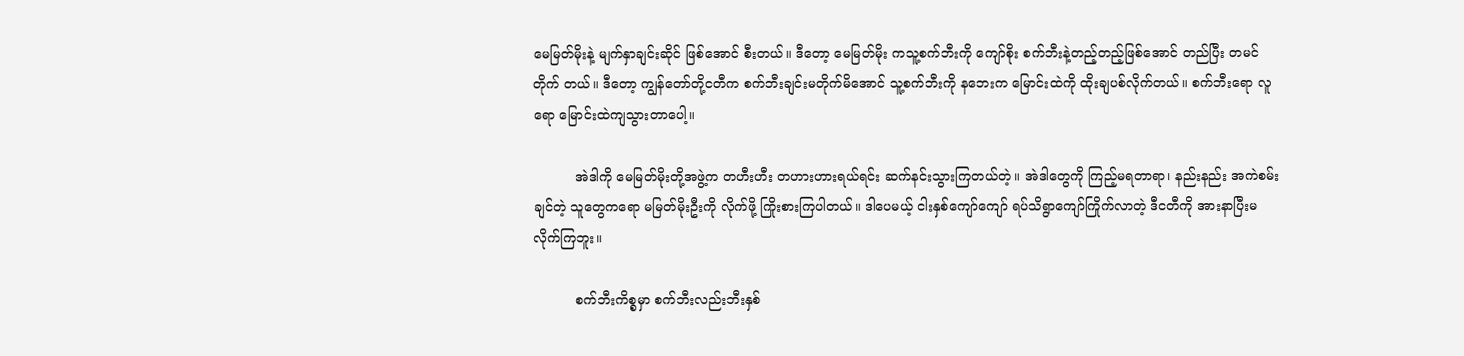မေမြတ်မိုးနဲ့ မျက်နှာချင်းဆိုင် ဖြစ်အောင် စီးတယ်။ ဒီတော့ မေမြတ်မိုး ကသူ့စက်ဘီးကို ကျော်စိုး စက်ဘီးနဲ့တည့်တည့်ဖြစ်အောင် တည်ပြီး တမင်တိုက် တယ်။ ဒီတော့ ကျွန်တော်တို့ငတီက စက်ဘီးချင်းမတိုက်မိအောင် သူ့စက်ဘီးကို နဘေးက မြောင်းထဲကို ထိုးချပစ်လိုက်တယ်။ စက်ဘီးရော လူရော မြောင်းထဲကျသွားတာပေါ့။

          အဲဒါကို မေမြတ်မိုးတို့အဖွဲ့က တဟီးဟီး တဟားဟားရယ်ရင်း ဆက်နင်းသွားကြတယ်တဲ့။ အဲဒါတွေကို ကြည့်မရတာရာ၊ နည်းနည်း အကဲစမ်းချင်တဲ့ သူတွေကရော မမြတ်မိုးဦးကို လိုက်ဖို့ ကြိုးစားကြပါတယ်။ ဒါပေမယ့် ငါးနှစ်ကျော်ကျော် ရပ်သိရွာကျော်ကြိုက်လာတဲ့ ဒီငတီကို အားနာပြီးမလိုက်ကြဘူး။

          စက်ဘီးကိစ္စမှာ စက်ဘီးလည်းဘီးနှစ်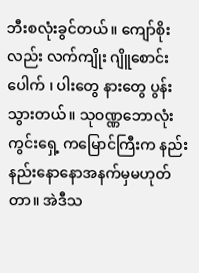ဘီးစလုံးခွင်တယ်။ ကျော်စိုးလည်း လက်ကျိုး ဂျိူစောင်းပေါက် ၊ ပါးတွေ နားတွေ ပွန်းသွားတယ်။ သုဝဏ္ဏဘောလုံးကွင်းရှေ့ ကမြောင်ကြီးက နည်းနည်းနောနောအနက်မှမဟုတ်တာ။ အဲဒီသ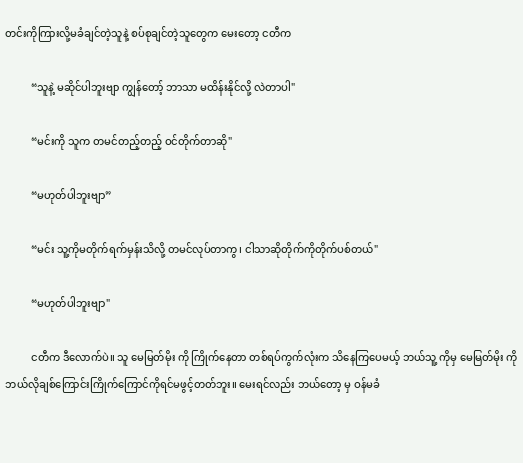တင်းကိုကြားလို့မခံချင်တဲ့သူနဲ့ စပ်စုချင်တဲ့သူတွေက မေးတော့ ငတီက

          “သူနဲ့ မဆိုင်ပါဘူးဗျာ ကျွန်တော့် ဘာသာ မထိန်းနိုင်လို့ လဲတာပါ"

          “မင်းကို သူက တမင်တည့်တည့် ဝင်တိုက်တာဆို"

          “မဟုတ်ပါဘူးဗျာ”

          “မင်း သူ့ကိုမတိုက်ရက်မှန်းသိလို့ တမင်လုပ်တာကွ၊ ငါသာဆိုတိုက်ကိုတိုက်ပစ်တယ်"

          “မဟုတ်ပါဘူးဗျာ"

          ငတီက ဒီလောက်ပဲ။ သူ မေမြတ်မိုး ကို ကြိုက်နေတာ တစ်ရပ်ကွက်လုံးက သိနေကြပေမယ့် ဘယ်သူ့ ကိုမှ မေမြတ်မိုး ကို ဘယ်လိုချစ်ကြောင်းကြိုက်ကြောင်ကိုရင်မဖွင့်တတ်ဘူး။ မေးရင်လည်း ဘယ်တော့ မှ ဝန်မခံ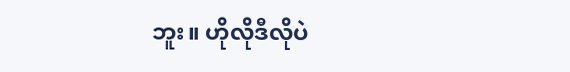ဘူး။ ဟိုလိုဒီလိုပဲ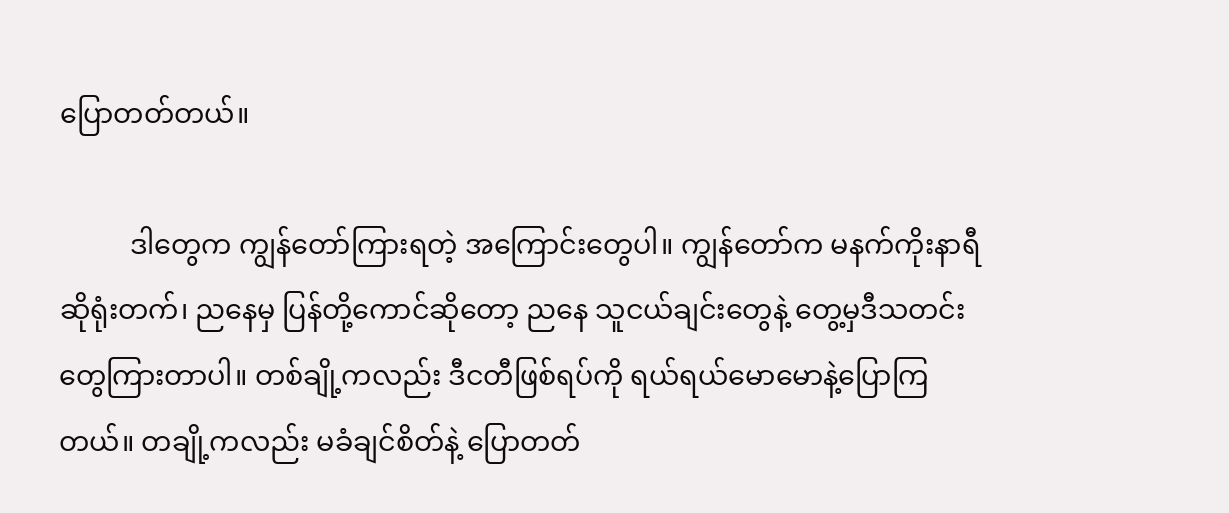ပြောတတ်တယ်။

          ဒါတွေက ကျွန်တော်ကြားရတဲ့ အကြောင်းတွေပါ။ ကျွန်တော်က မနက်ကိုးနာရီဆိုရုံးတက်၊ ညနေမှ ပြန်တို့ကောင်ဆိုတော့ ညနေ သူငယ်ချင်းတွေနဲ့ တွေ့မှဒီသတင်းတွေကြားတာပါ။ တစ်ချို့ကလည်း ဒီငတီဖြစ်ရပ်ကို ရယ်ရယ်မောမောနဲ့ပြောကြတယ်။ တချို့ကလည်း မခံချင်စိတ်နဲ့ ပြောတတ်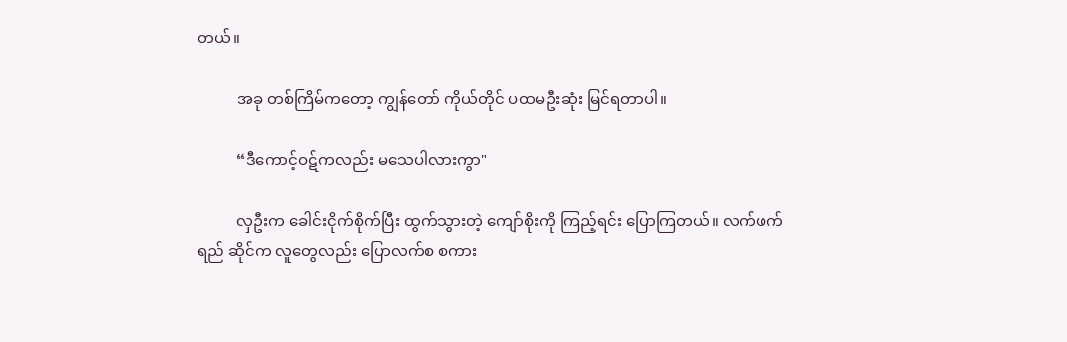တယ်။

          အခု တစ်ကြိမ်ကတော့ ကျွန်တော် ကိုယ်တိုင် ပထမဦးဆုံး မြင်ရတာပါ။

          “ဒီကောင့်ဝဋ်ကလည်း မသေပါလားကွာ"

          လှဦးက ခေါင်းငိုက်စိုက်ပြီး ထွက်သွားတဲ့ ကျော်စိုးကို ကြည့်ရင်း ပြောကြတယ်။ လက်ဖက်ရည် ဆိုင်က လူတွေလည်း ပြောလက်စ စကား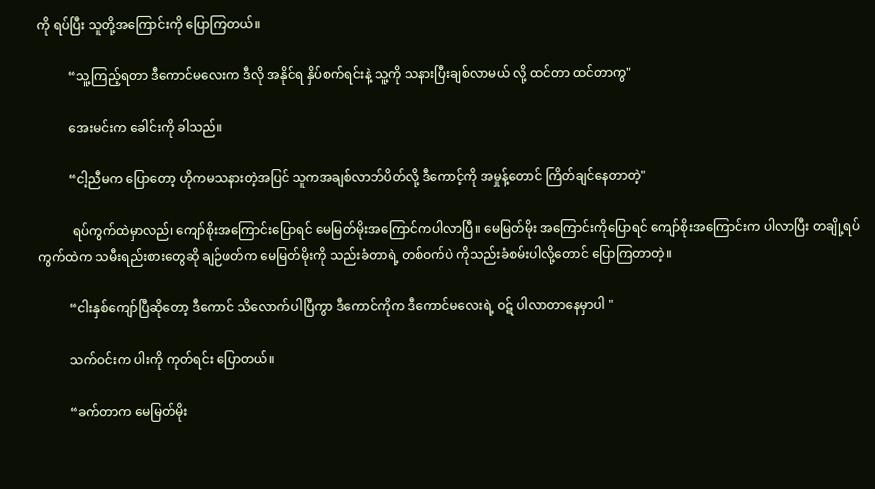ကို ရပ်ပြီး သူတို့အကြောင်းကို ပြောကြတယ်။

          “သူ့ကြည့်ရတာ ဒီကောင်မလေးက ဒီလို အနိုင်ရ နှိပ်စက်ရင်းနဲ့ သူ့ကို သနားပြီးချစ်လာမယ် လို့ ထင်တာ ထင်တာကွ"

          အေးမင်းက ခေါင်းကို ခါသည်။

          “ငါ့ညီမက ပြောတော့ ဟိုကမသနားတဲ့အပြင် သူကအချစ်လာဘ်ပိတ်လို့ ဒီကောင့်ကို အမှုန့်တောင် ကြိတ်ချင်နေတာတဲ့"

           ရပ်ကွက်ထဲမှာလည်၊ ကျော်စိုးအကြောင်းပြောရင် မေမြတ်မိုးအကြောင်ကပါလာပြီ။ မေမြတ်မိုး အကြောင်းကိုပြောရင် ကျော်စိုးအကြောင်းက ပါလာပြီး တချို့ရပ်ကွက်ထဲက သမီးရည်းစားတွေဆို ချဉ်ဖတ်က မေမြတ်မိုးကို သည်းခံတာရဲ့ တစ်ဝက်ပဲ ကိုသည်းခံစမ်းပါလို့တောင် ပြောကြတာတဲ့။

          “ငါးနှစ်ကျော်ပြီဆိုတော့ ဒီကောင် သိလောက်ပါပြီကွာ ဒီကောင်ကိုက ဒီကောင်မလေးရဲ့ ဝဋ် ပါလာတာနေမှာပါ "

          သက်ဝင်းက ပါးကို ကုတ်ရင်း ပြောတယ်။

          “ခက်တာက မေမြတ်မိုး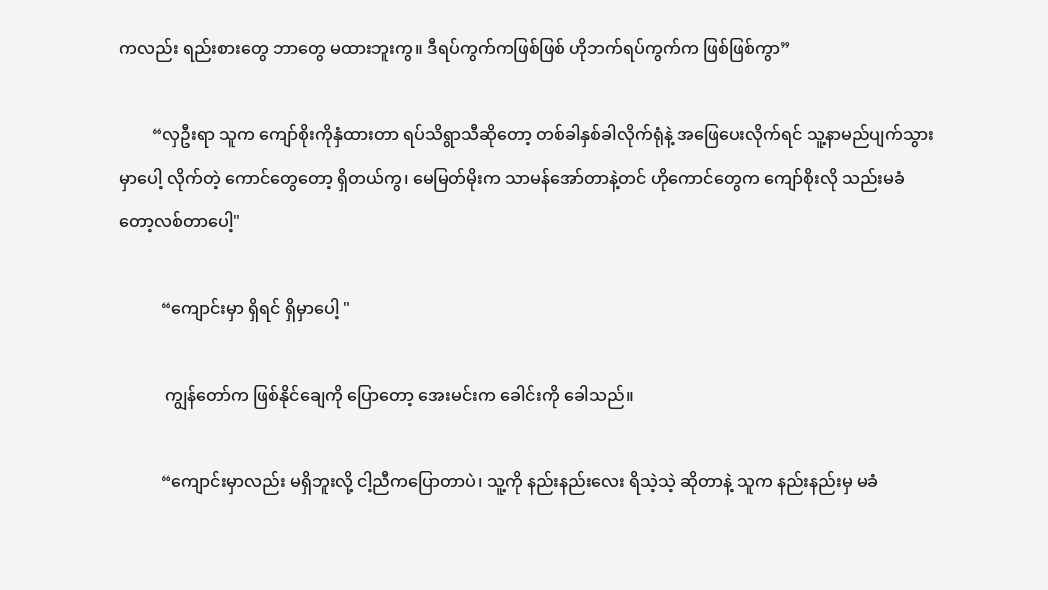ကလည်း ရည်းစားတွေ ဘာတွေ မထားဘူးကွ။ ဒီရပ်ကွက်ကဖြစ်ဖြစ် ဟိုဘက်ရပ်ကွက်က ဖြစ်ဖြစ်ကွာ”

        “လှဦးရာ သူက ကျော်စိုးကိုနှံထားတာ ရပ်သိရွာသီဆိုတော့ တစ်ခါနှစ်ခါလိုက်ရုံနဲ့ အဖြေပေးလိုက်ရင် သူ့နာမည်ပျက်သွားမှာပေါ့ လိုက်တဲ့ ကောင်တွေတော့ ရှိတယ်ကွ၊ မေမြတ်မိုးက သာမန်အော်တာနဲ့တင် ဟိုကောင်တွေက ကျော်စိုးလို သည်းမခံတော့လစ်တာပေါ့"

          “ကျောင်းမှာ ရှိရင် ရှိမှာပေါ့ "

           ကျွန်တော်က ဖြစ်နိုင်ချေကို ပြောတော့ အေးမင်းက ခေါင်းကို ခေါသည်။

          “ကျောင်းမှာလည်း မရှိဘူးလို့ ငါ့ညီကပြောတာပဲ၊ သူ့ကို နည်းနည်းလေး ရိသဲ့သဲ့ ဆိုတာနဲ့ သူက နည်းနည်းမှ မခံ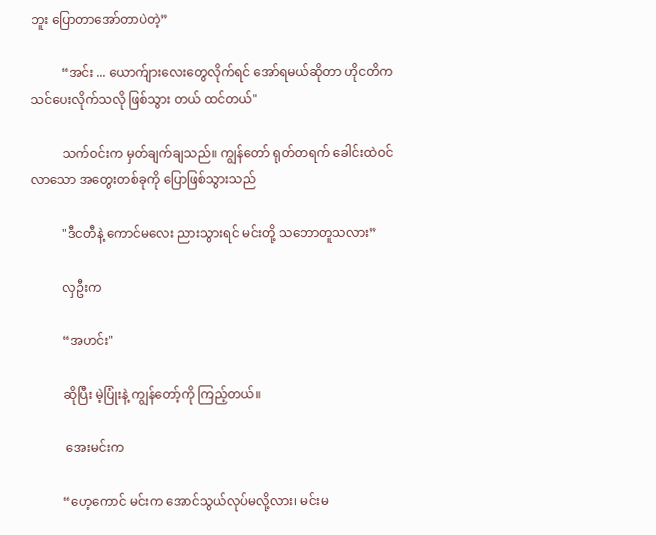ဘူး ပြောတာအော်တာပဲတဲ့”

          “အင်း ... ယောက်ျားလေးတွေလိုက်ရင် အော်ရမယ်ဆိုတာ ဟိုငတိက သင်ပေးလိုက်သလို ဖြစ်သွား တယ် ထင်တယ်"

          သက်ဝင်းက မှတ်ချက်ချသည်။ ကျွန်တော် ရုတ်တရက် ခေါင်းထဲဝင်လာသော အတွေးတစ်ခုကို ပြောဖြစ်သွားသည်

          "ဒီငတီနဲ့ ကောင်မလေး ညားသွားရင် မင်းတို့ သဘောတူသလား”

          လှဦးက

          “အဟင်း"

          ဆိုပြီး မဲ့ပြုံးနဲ့ ကျွန်တော့်ကို ကြည့်တယ်။

           အေးမင်းက

          “ဟေ့ကောင် မင်းက အောင်သွယ်လုပ်မလို့လား၊ မင်းမ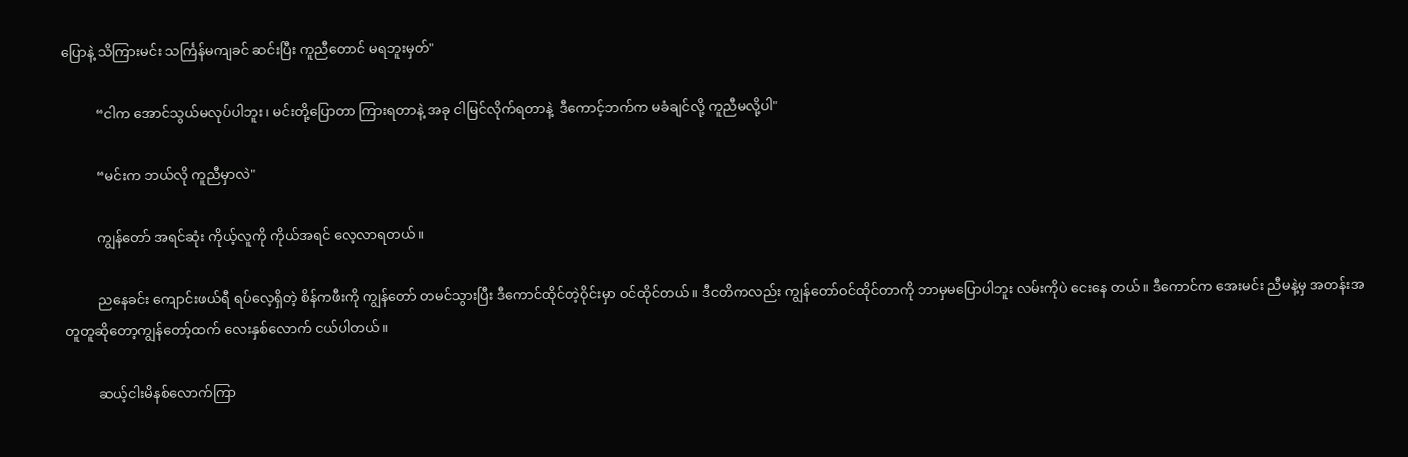ပြောနဲ့ သိကြားမင်း သင်္ကြန်မကျခင် ဆင်းပြီး ကူညီတောင် မရဘူးမှတ်"

          “ငါက အောင်သွယ်မလုပ်ပါဘူး၊ မင်းတို့ပြောတာ ကြားရတာနဲ့ အခု ငါမြင်လိုက်ရတာနဲ့  ဒီကောင့်ဘက်က မခံချင်လို့ ကူညီမလို့ပါ"

          “မင်းက ဘယ်လို ကူညီမှာလဲ"

          ကျွန်တော် အရင်ဆုံး ကိုယ့်လူကို ကိုယ်အရင် လေ့လာရတယ်။

          ညနေခင်း ကျောင်းဖယ်ရီ ရပ်လေ့ရှိတဲ့ စိန်ကဖီးကို ကျွန်တော် တမင်သွားပြီး ဒီကောင်ထိုင်တဲ့ဝိုင်းမှာ ဝင်ထိုင်တယ်။ ဒီငတိကလည်း ကျွန်တော်ဝင်ထိုင်တာကို ဘာမှမပြောပါဘူး လမ်းကိုပဲ ငေးနေ တယ်။ ဒီကောင်က အေးမင်း ညီမနဲ့မှ အတန်းအတူတူဆိုတော့ကျွန်တော့်ထက် လေးနှစ်လောက် ငယ်ပါတယ်။

          ဆယ့်ငါးမိနစ်လောက်ကြာ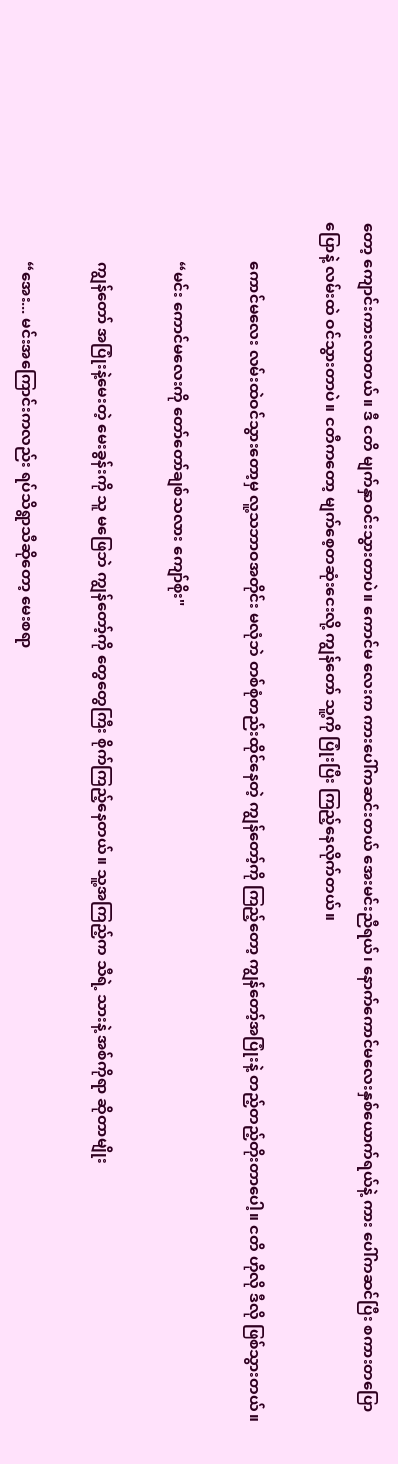တော့ ကျောင်းကားလာတယ်။ ဒီ ငတိ မျက်နှာဝင်းသွားတာပဲ။ ကောင်မ လေးက ကားပေါ်ကဆင်းတယ် အေးမင်းညီရယ်၊ နောက်ကောင်မလေးနှစ်ယောက်ရယ်နဲ့ ကား ပေါ်ကဆင်ပြီး စကားတပြောပြောနဲ့ လမ်းထဲ ဝင်သွားတာပဲ။ ငတီကတော့ မျက်စေ့တဆုံးငေးလို့ ကျွန်တော် သူ့ကို ပြုံးပြီး ကြည့်နေလိုက်တယ်။

          ကောင်မလေး လမ်းထဲဝင်သွားတော့မှ လူ့သဘာဝအတိုင်း မလုံဘဲ တစ်စုံတည်းထိုင်နေတဲ့ ကျွန်တော့်ကို ကြည့်တော့ ကျွန်တော့်အပြုံးနဲ့ တည့်တည့်တိုးတာပေါ့။ ငတိ ဟိုလို ဒီလို ဖြစ်သွားတယ်။

          “မင်း ကောင်မလေးကို တော်တော်ချစ်သလား ကျော်စိုး"

          ကျွန်တော် အပြုံးနဲ့မေးတဲ့ မေးခွန်းကို သူ မဖြေဘဲ ကျွန်တော့်ကို တွေတွေကြီး စိုက်ကြည့်နေတယ်။ သူ့အကြည့်က သီရဲ့ သားနဲ့ အစ်ကိုရာ ဆိုတာမျိုး

          “အေး... မင်းအကြောင်းကလည်း ရပ်သိရွာသီဆိုတော့ မေးစရာ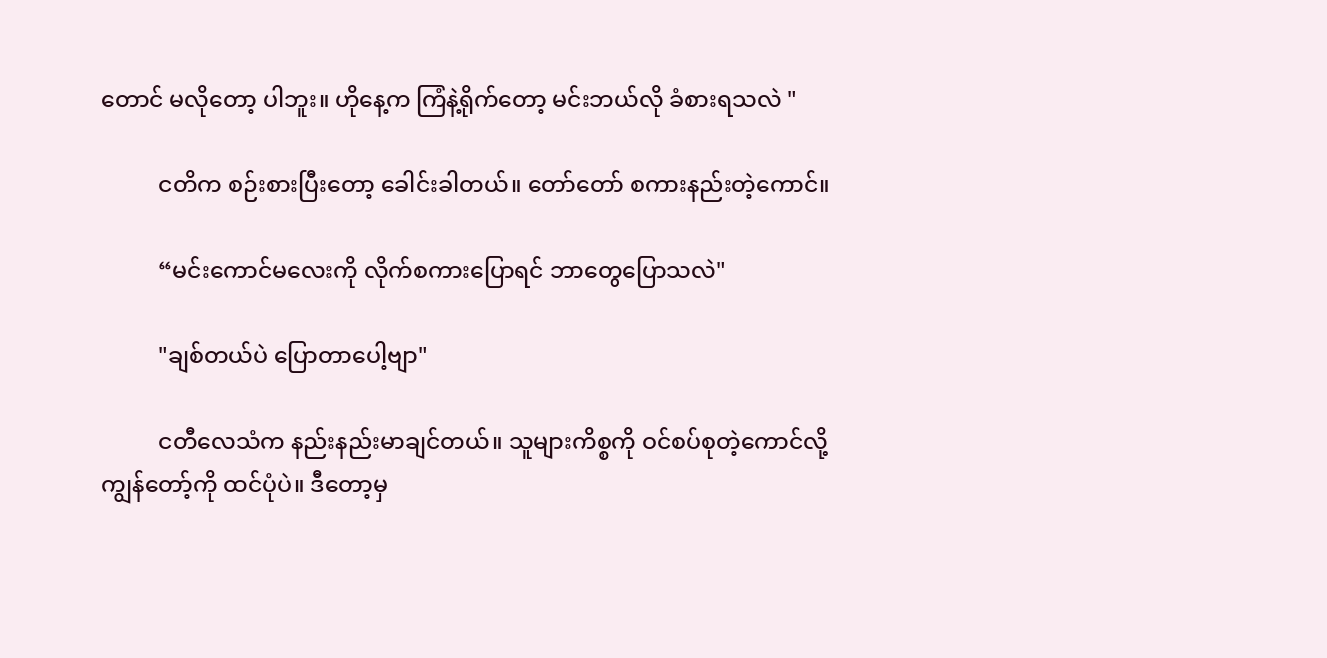တောင် မလိုတော့ ပါဘူး။ ဟိုနေ့က ကြံနဲ့ရိုက်တော့ မင်းဘယ်လို ခံစားရသလဲ "

          ငတိက စဉ်းစားပြီးတော့ ခေါင်းခါတယ်။ တော်တော် စကားနည်းတဲ့ကောင်။

          “မင်းကောင်မလေးကို လိုက်စကားပြောရင် ဘာတွေပြောသလဲ"

          "ချစ်တယ်ပဲ ပြောတာပေါ့ဗျာ"

          ငတီလေသံက နည်းနည်းမာချင်တယ်။ သူများကိစ္စကို ဝင်စပ်စုတဲ့ကောင်လို့ ကျွန်တော့်ကို ထင်ပုံပဲ။ ဒီတော့မှ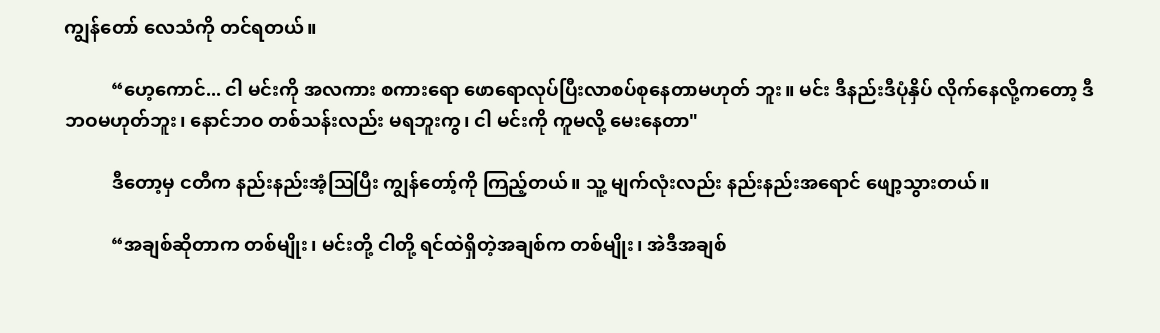ကျွန်တော် လေသံကို တင်ရတယ်။

          “ဟေ့ကောင်... ငါ မင်းကို အလကား စကားရော ဖောရောလုပ်ပြီးလာစပ်စုနေတာမဟုတ် ဘူး။ မင်း ဒီနည်းဒီပုံနှိပ် လိုက်နေလို့ကတော့ ဒီဘဝမဟုတ်ဘူး၊ နောင်ဘဝ တစ်သန်းလည်း မရဘူးကွ၊ ငါ မင်းကို ကူမလို့ မေးနေတာ"

          ဒီတော့မှ ငတီက နည်းနည်းအံ့ဩပြီး ကျွန်တော့်ကို ကြည့်တယ်။ သူ့ မျက်လုံးလည်း နည်းနည်းအရောင် ဖျော့သွားတယ်။

          “အချစ်ဆိုတာက တစ်မျိုး၊ မင်းတို့ ငါတို့ ရင်ထဲရှိတဲ့အချစ်က တစ်မျိုး၊ အဲဒီအချစ်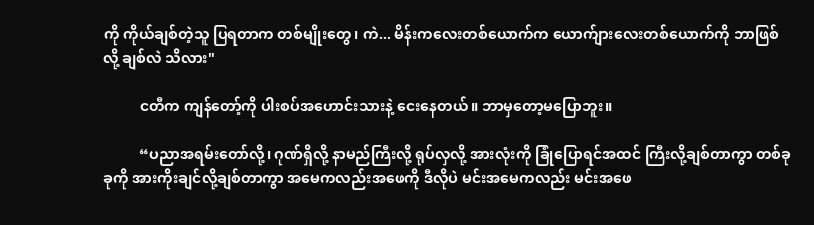ကို ကိုယ်ချစ်တဲ့သူ ပြရတာက တစ်မျိုးတွေ၊ ကဲ... မိန်းကလေးတစ်ယောက်က ယောက်ျားလေးတစ်ယောက်ကို ဘာဖြစ်လို့ ချစ်လဲ သိလား"

          ငတီက ကျန်တော့်ကို ပါးစပ်အဟောင်းသားနဲ့ ငေးနေတယ်။ ဘာမှတော့မပြောဘူး။

          “ပညာအရမ်းတော်လို့၊ ဂုဏ်ရှိလို့ နာမည်ကြီးလို့ ရုပ်လှလို့ အားလုံးကို ခြုံပြောရင်အထင် ကြီးလို့ချစ်တာကွာ တစ်ခုခုကို အားကိုးချင်လို့ချစ်တာကွာ အမေကလည်းအဖေကို ဒီလိုပဲ မင်းအမေကလည်း မင်းအဖေ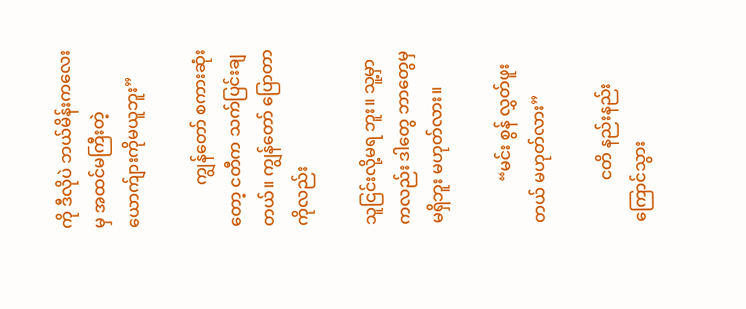ကို ဒီလိုပဲ ဘယ်မိန်းကလေးမှ အထင်မကြီးတဲ့ ယောက်ျားကိုမယူဘူး”

          ကျွန်တော် စကားဆုံးတော့ ငတီက သက်ပြင်းချတယ်။ ကျွန်တော် ပြောတာကိုလည်း

သူငြင်းလို့မရ ဘူး။ သူ့မှာကလည်း ဒါတွေ ဘာတွေမှမရှိဘူး မဟုတ်လား။

          “မင်း စွန် လွှတ်ဖူးတယ် မဟုတ်လား”

          ငတိ နည်းနည်းကြောင်သွား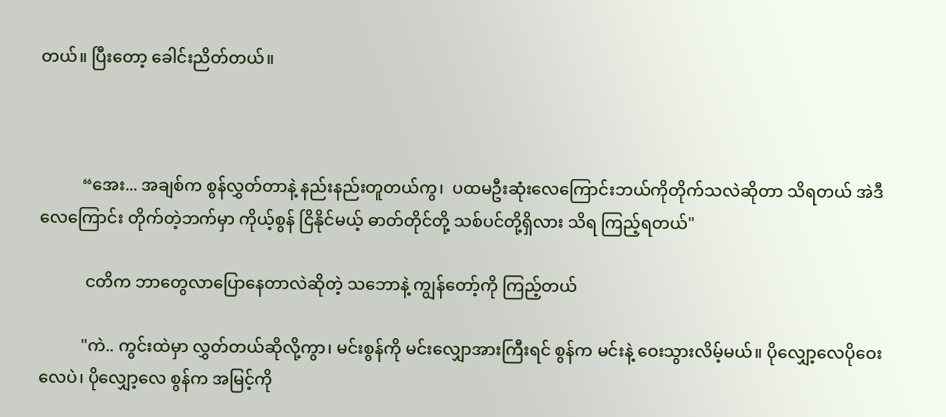တယ်။ ပြီးတော့ ခေါင်းညိတ်တယ်။



          “အေး... အချစ်က စွန်လွှတ်တာနဲ့ နည်းနည်းတူတယ်ကွ၊  ပထမဦးဆုံးလေကြောင်းဘယ်ကိုတိုက်သလဲဆိုတာ သိရတယ် အဲဒီလေကြောင်း တိုက်တဲ့ဘက်မှာ ကိုယ့်စွန် ငြိနိုင်မယ့် ဓာတ်တိုင်တို့ သစ်ပင်တို့ရှိလား သိရ ကြည့်ရတယ်"

           ငတိက ဘာတွေလာပြောနေတာလဲဆိုတဲ့ သဘောနဲ့ ကျွန်တော့်ကို ကြည့်တယ်

          "ကဲ.. ကွင်းထဲမှာ လွှတ်တယ်ဆိုလို့ကွာ၊ မင်းစွန်ကို မင်းလျှောအားကြီးရင် စွန်က မင်းနဲ့ ဝေးသွားလိမ့်မယ်။ ပိုလျှော့လေပိုဝေးလေပဲ၊ ပိုလျှော့လေ စွန်က အမြင့်ကို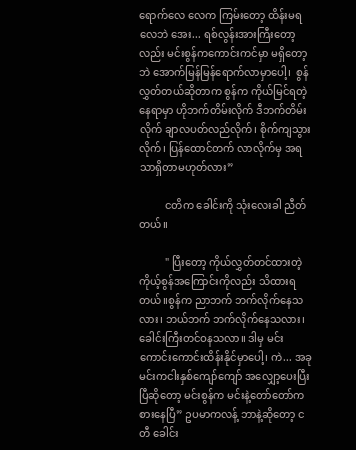ရောက်လေ လေက ကြမ်းတော့ ထိန်းမရလေဘဲ အေး... ရစ်လွန်းအားကြီးတော့လည်း မင်းစွန်ကကောင်းကင်မှာ မရှိတော့ဘဲ အောက်မြန်မြန်ရောက်လာမှာပေါ့၊  စွန်လွှတ်တယ်ဆိုတာက စွန်က ကိုယ်မြင်ရတဲ့ နေရာမှာ ဟိုဘက်တိမ်းလိုက် ဒီဘက်တိမ်းလိုက် ချာလပတ်လည်လိုက်၊ စိုက်ကျသွားလိုက်၊ ပြန်ထောင်တက် လာလိုက်မှ အရသာရှိတာမဟုတ်လား”

          ငတိက ခေါင်းကို သုံးလေးခါ ညီတ်တယ်။

          " ပြီးတော့ ကိုယ်လွှတ်တင်ထားတဲ့ ကိုယ့်စွန်အကြောင်းကိုလည်း သိထားရတယ်။စွန်က ညာဘက် ဘက်လိုက်နေသလား၊ ဘယ်ဘက် ဘက်လိုက်နေသလား၊ ခေါင်းကြီးတင်ဝနသလာ။ ဒါမှ မင်းကောင်းကောင်းထိန်းနိုင်မှာပေါ့၊ ကဲ... အခု မင်းကငါးနှစ်ကျော်ကျော် အလျှော့ပေးပြီးပြီဆိုတော့ မင်းစွန်က မင်းနဲ့တော်တော်ကစားနေပြီ” ဥပမာကလန့် ဘာနဲ့ဆိုတော့ ငတီ ခေါင်း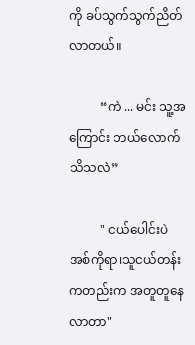ကို ခပ်သွက်သွက်ညိတ်လာတယ်။

          “ကဲ ... မင်း သူ့အကြောင်း ဘယ်လောက် သိသလဲ”

          " ငယ်ပေါင်းပဲ အစ်ကိုရာ၊သူငယ်တန်းကတည်းက အတူတူနေလာတာ"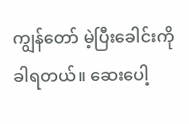ကျွန်တော် မဲ့ပြီးခေါင်းကို ခါရတယ်။ ဆေးပေါ့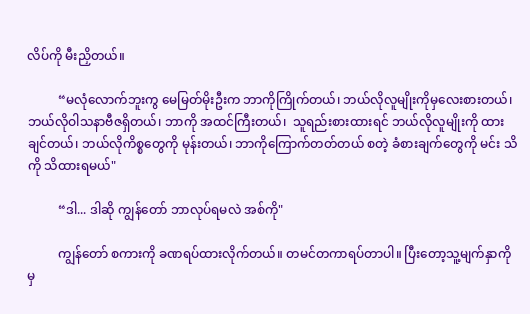လိပ်ကို မီးညှိတယ်။

          “မလုံလောက်ဘူးကွ မေမြတ်မိုးဦးက ဘာကိုကြိုက်တယ်၊ ဘယ်လိုလူမျိုးကိုမှလေးစားတယ်၊ဘယ်လိုဝါသနာဗီဇရှိတယ်၊ ဘာကို အထင်ကြီးတယ်၊  သူရည်းစားထားရင် ဘယ်လိုလူမျိုးကို ထားချင်တယ်၊ ဘယ်လိုကိစ္စတွေကို မုန်းတယ်၊ ဘာကိုကြောက်တတ်တယ် စတဲ့ ခံစားချက်တွေကို မင်း သိကို သိထားရမယ်"

          “ဒါ... ဒါဆို ကျွန်တော် ဘာလုပ်ရမလဲ အစ်ကို"

          ကျွန်တော် စကားကို ခဏရပ်ထားလိုက်တယ်။ တမင်တကာရပ်တာပါ။ ပြီးတော့သူ့မျက်နှာကို မှ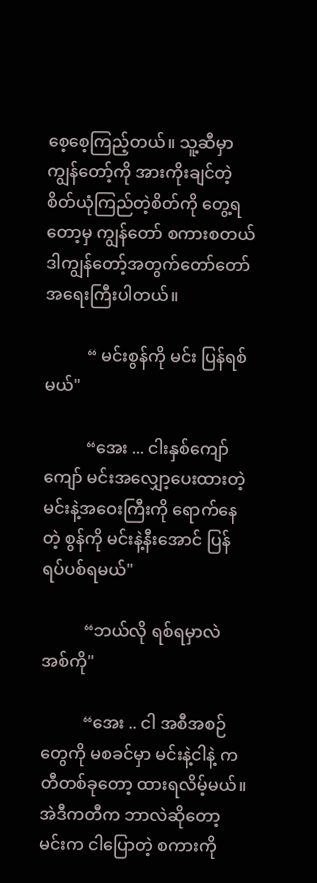စေ့စေ့ကြည့်တယ်။ သူ့ဆီမှာ ကျွန်တော့်ကို အားကိုးချင်တဲ့စိတ်ယုံကြည်တဲ့စိတ်ကို တွေ့ရတော့မှ ကျွန်တော် စကားစတယ် ဒါကျွန်တော့်အတွက်တော်တော် အရေးကြီးပါတယ်။

          “ မင်းစွန်ကို မင်း ပြန်ရစ်မယ်"

          “အေး ... ငါးနှစ်ကျော်ကျော် မင်းအလျှော့ပေးထားတဲ့ မင်းနဲ့အဝေးကြီးကို ရောက်နေတဲ့ စွန်ကို မင်းနဲ့နီးအောင် ပြန်ရပ်ပစ်ရမယ်"

          “ဘယ်လို ရစ်ရမှာလဲ အစ်ကို"

          “အေး .. ငါ အစီအစဉ်တွေကို မစခင်မှာ မင်းနဲ့ငါနဲ့ ကတီတစ်ခုတော့ ထားရလိမ့်မယ်။အဲဒီကတီက ဘာလဲဆိုတော့ မင်းက ငါပြောတဲ့ စကားကို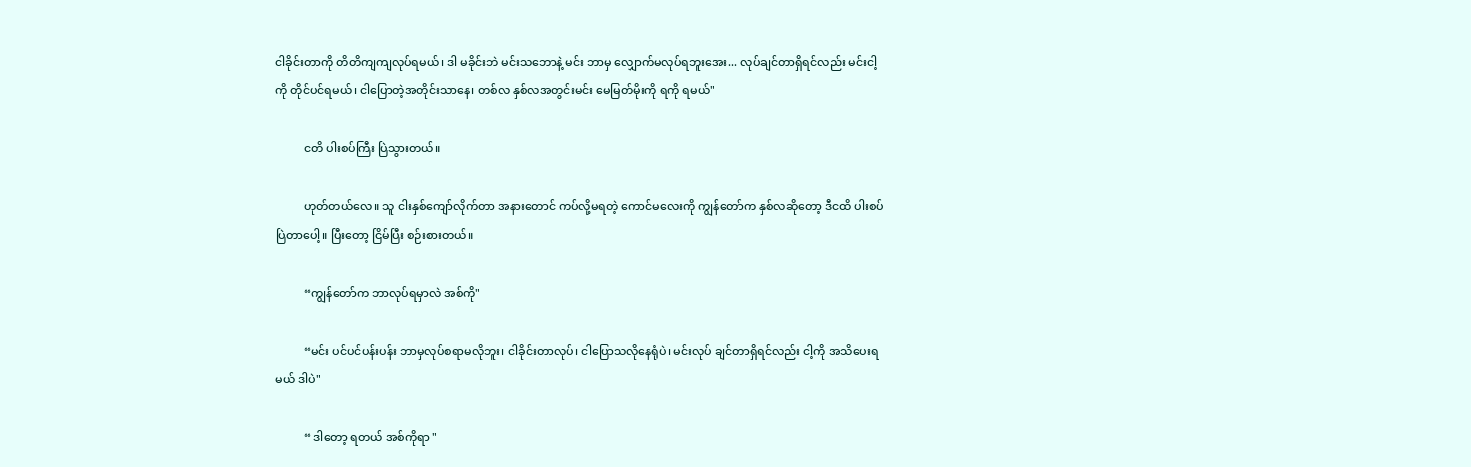ငါခိုင်းတာကို တိတိကျကျလုပ်ရမယ်၊ ဒါ မခိုင်းဘဲ မင်းသဘောနဲ့ မင်း ဘာမှ လျှောက်မလုပ်ရဘူးအေး... လုပ်ချင်တာရှိရင်လည်း မင်းငါ့ကို တိုင်ပင်ရမယ်၊ ငါပြောတဲ့အတိုင်းသာနေ၊ တစ်လ နှစ်လအတွင်းမင်း မေမြတ်မိုးကို ရကို ရမယ်"

          ငတိ ပါးစပ်ကြီး ပြဲသွားတယ်။

          ဟုတ်တယ်လေ။ သူ ငါးနှစ်ကျော်လိုက်တာ အနားတောင် ကပ်လို့မရတဲ့ ကောင်မလေးကို ကျွန်တော်က နှစ်လဆိုတော့ ဒီငထိ ပါးစပ်ပြဲတာပေါ့။ ပြီးတော့ ငြိမ်ပြီး စဉ်းစားတယ်။

          “ကျွန်တော်က ဘာလုပ်ရမှာလဲ အစ်ကို"

          “မင်း ပင်ပင်ပန်းပန်း ဘာမှလုပ်စရာမလိုဘူး၊ ငါခိုင်းတာလုပ်၊ ငါပြောသလိုနေရုံပဲ၊ မင်းလုပ် ချင်တာရှိရင်လည်း ငါ့ကို အသိပေးရမယ် ဒါပဲ"

          “ ဒါတော့ ရတယ် အစ်ကိုရာ "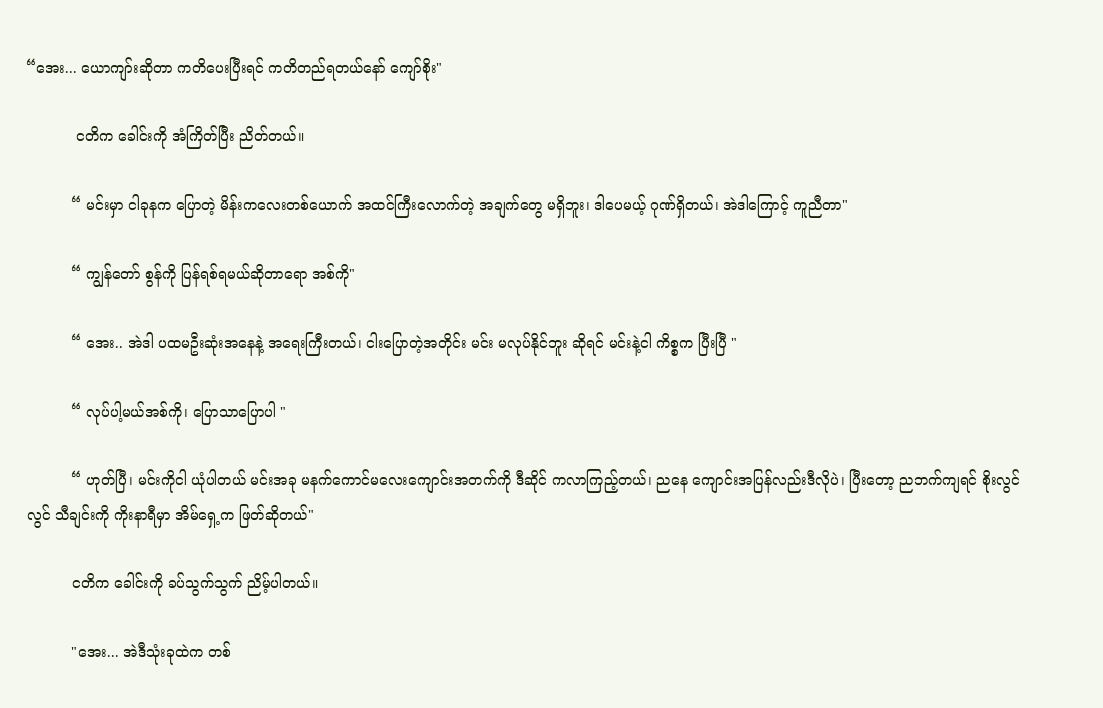“အေး... ယောကျာ်းဆိုတာ ကတိပေးပြီးရင် ကတိတည်ရတယ်နော် ကျော်စိုး"

           ငတိက ခေါင်းကို အံကြိတ်ပြီး ညိတ်တယ်။

          “ မင်းမှာ ငါခုနက ပြောတဲ့ မိန်းကလေးတစ်ယောက် အထင်ကြီးလောက်တဲ့ အချက်တွေ မရှိဘူး၊ ဒါပေမယ့် ဂုဏ်ရှိတယ်၊ အဲဒါကြောင့် ကူညီတာ"

          “ ကျွန်တော် စွန်ကို ပြန်ရစ်ရမယ်ဆိုတာရော အစ်ကို"

          “ အေး.. အဲဒါ ပထမဦးဆုံးအနေနဲ့ အရေးကြီးတယ်၊ ငါးပြောတဲ့အတိုင်း မင်း မလုပ်နိုင်ဘူး ဆိုရင် မင်းနဲ့ငါ ကိစ္စက ပြီးပြီ "

          “ လုပ်ပါ့မယ်အစ်ကို၊ ပြောသာပြောပါ "

          “ ဟုတ်ပြီ၊ မင်းကိုငါ ယုံပါတယ် မင်းအခု မနက်ကောင်မလေးကျောင်းအတက်ကို ဒီဆိုင် ကလာကြည့်တယ်၊ ညနေ ကျောင်းအပြန်လည်းဒီလိုပဲ၊ ပြီးတော့ ညဘက်ကျရင် စိုးလွင်လွင် သီချင်းကို ကိုးနာရီမှာ အိမ်ရှေ့က ဖြတ်ဆိုတယ်"

          ငတိက ခေါင်းကို ခပ်သွက်သွက် ညိမ့်ပါတယ်။

          "အေး... အဲဒီသုံးခုထဲက တစ်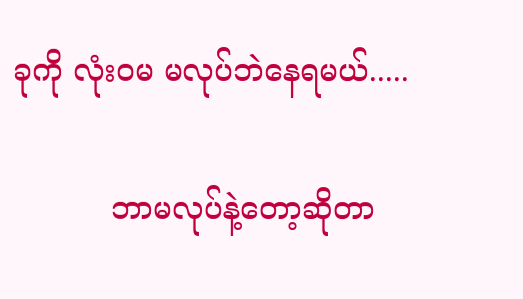ခုကို လုံးဝမ မလုပ်ဘဲနေရမယ်.....

          ဘာမလုပ်နဲ့တော့ဆိုတာ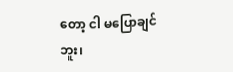တော့ ငါ မပြောချင်ဘူး၊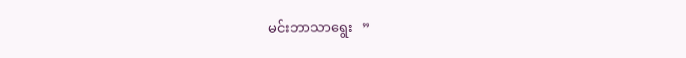မင်းဘာသာရွေး   ”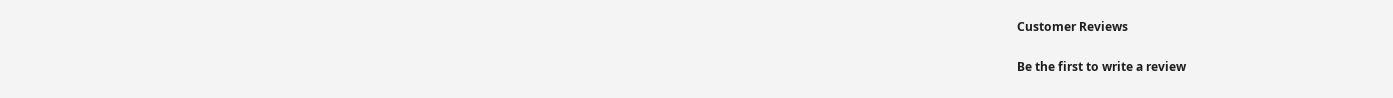Customer Reviews

Be the first to write a review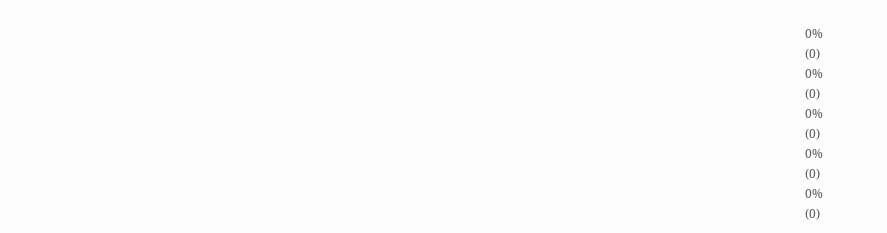0%
(0)
0%
(0)
0%
(0)
0%
(0)
0%
(0)